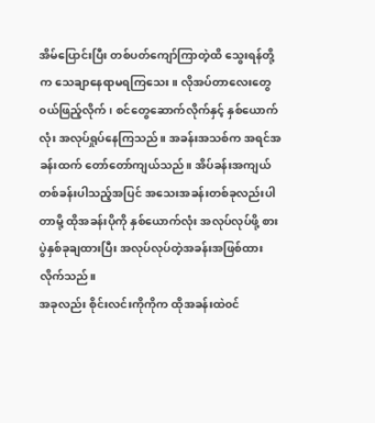အိမ်ပြောင်းပြီး တစ်ပတ်ကျော်ကြာတဲ့ထိ သွေးရန်တို့က သေချာနေရာမရကြသေး။ လိုအပ်တာလေးတွေ ၀ယ်ဖြည့်လိုက်၊ စင်တွေဆောက်လိုက်နှင့် နှစ်ယောက်လုံး အလုပ်ရှုပ်နေကြသည်။ အခန်းအသစ်က အရင်အခန်းထက် တော်တော်ကျယ်သည်။ အိပ်ခန်းအကျယ်တစ်ခန်းပါသည့်အပြင် အသေးအခန်းတစ်ခုလည်းပါတာမို့ ထိုအခန်းပိုကို နှစ်ယောက်လုံး အလုပ်လုပ်ဖို့ စားပွဲနှစ်ခုချထားပြီး အလုပ်လုပ်တဲ့အခန်းအဖြစ်ထားလိုက်သည်။
အခုလည်း စိုင်းလင်းကိုကိုက ထိုအခန်းထဲ၀င်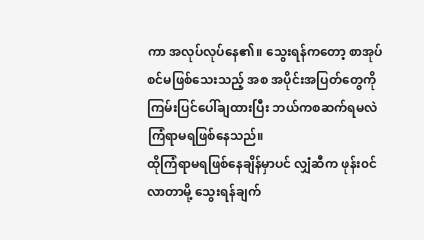ကာ အလုပ်လုပ်နေ၏။ သွေးရန်ကတော့ စာအုပ်စင်မဖြစ်သေးသည့် အစ အပိုင်းအပြတ်တွေကို ကြမ်းပြင်ပေါ်ချထားပြီး ဘယ်ကစဆက်ရမလဲ ကြံရာမရဖြစ်နေသည်။
ထိုကြံရာမရဖြစ်နေချိန်မှာပင် လျှံဆီက ဖုန်း၀င်လာတာမို့ သွေးရန်ချက်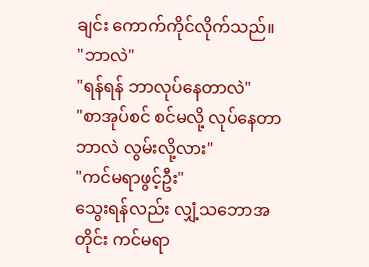ချင်း ကောက်ကိုင်လိုက်သည်။
"ဘာလဲ"
"ရန်ရန် ဘာလုပ်နေတာလဲ"
"စာအုပ်စင် စင်မလို့ လုပ်နေတာ ဘာလဲ လွမ်းလို့လား"
"ကင်မရာဖွင့်ဦး"
သွေးရန်လည်း လျှံ့သဘောအတိုင်း ကင်မရာ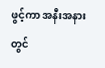ဖွင့်ကာ အနီးအနားတွင်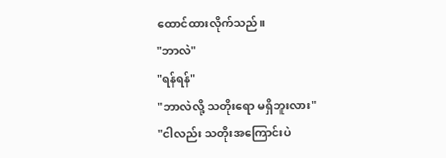ထောင်ထားလိုက်သည်။
"ဘာလဲ"
"ရန်ရန်"
"ဘာလဲလို့ သတိုးရော မရှိဘူးလား"
"ငါလည်း သတိုးအကြောင်းပဲ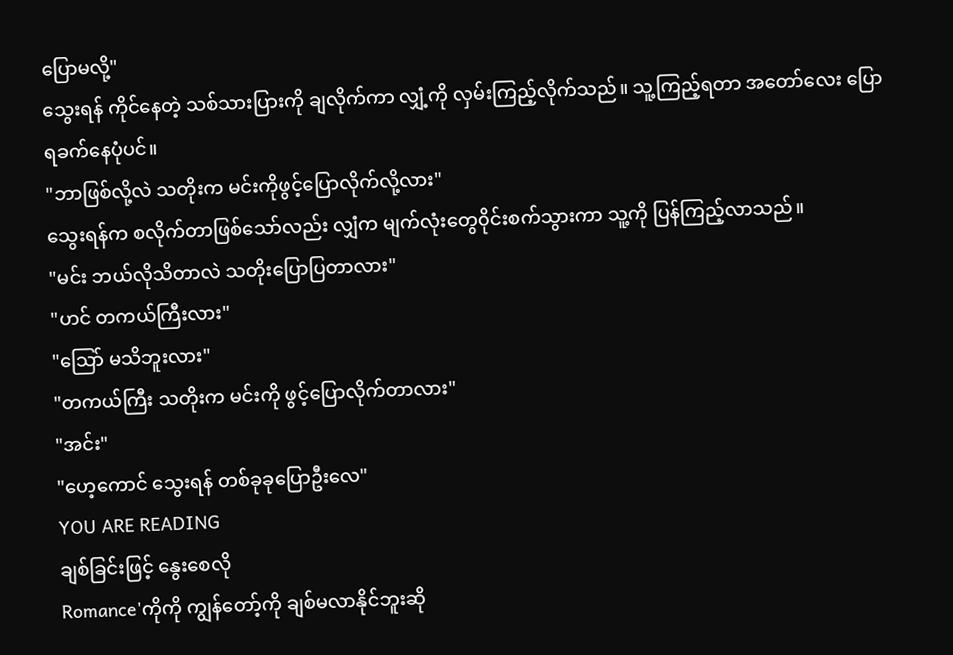ပြောမလို့"
သွေးရန် ကိုင်နေတဲ့ သစ်သားပြားကို ချလိုက်ကာ လျှံ့ကို လှမ်းကြည့်လိုက်သည်။ သူ့ကြည့်ရတာ အတော်လေး ပြောရခက်နေပုံပင်။
"ဘာဖြစ်လို့လဲ သတိုးက မင်းကိုဖွင့်ပြောလိုက်လို့လား"
သွေးရန်က စလိုက်တာဖြစ်သော်လည်း လျှံက မျက်လုံးတွေ၀ိုင်းစက်သွားကာ သူ့ကို ပြန်ကြည့်လာသည်။
"မင်း ဘယ်လိုသိတာလဲ သတိုးပြောပြတာလား"
"ဟင် တကယ်ကြီးလား"
"သြော် မသိဘူးလား"
"တကယ်ကြီး သတိုးက မင်းကို ဖွင့်ပြောလိုက်တာလား"
"အင်း"
"ဟေ့ကောင် သွေးရန် တစ်ခုခုပြောဦးလေ"
YOU ARE READING
ချစ်ခြင်းဖြင့် နွေးစေလို
Romance'ကိုကို ကျွန်တော့်ကို ချစ်မလာနိုင်ဘူးဆို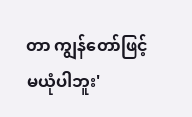တာ ကျွန်တော်ဖြင့် မယုံပါဘူး'